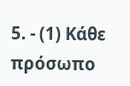5. - (1) Κάθε πρόσωπο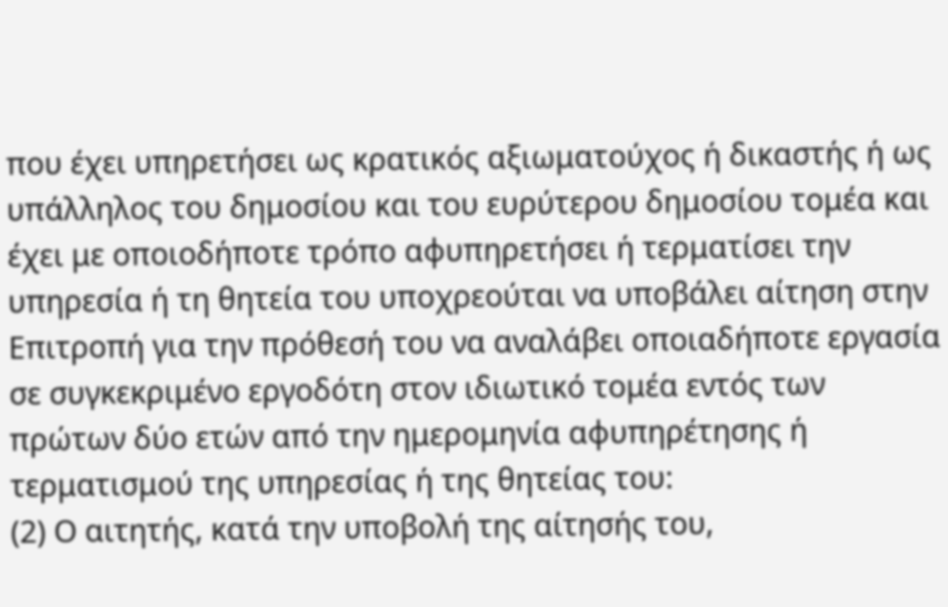που έχει υπηρετήσει ως κρατικός αξιωματούχος ή δικαστής ή ως υπάλληλος του δημοσίου και του ευρύτερου δημοσίου τομέα και έχει με οποιοδήποτε τρόπο αφυπηρετήσει ή τερματίσει την υπηρεσία ή τη θητεία του υποχρεούται να υποβάλει αίτηση στην Επιτροπή για την πρόθεσή του να αναλάβει οποιαδήποτε εργασία σε συγκεκριμένο εργοδότη στον ιδιωτικό τομέα εντός των πρώτων δύο ετών από την ημερομηνία αφυπηρέτησης ή τερματισμού της υπηρεσίας ή της θητείας του:
(2) Ο αιτητής, κατά την υποβολή της αίτησής του,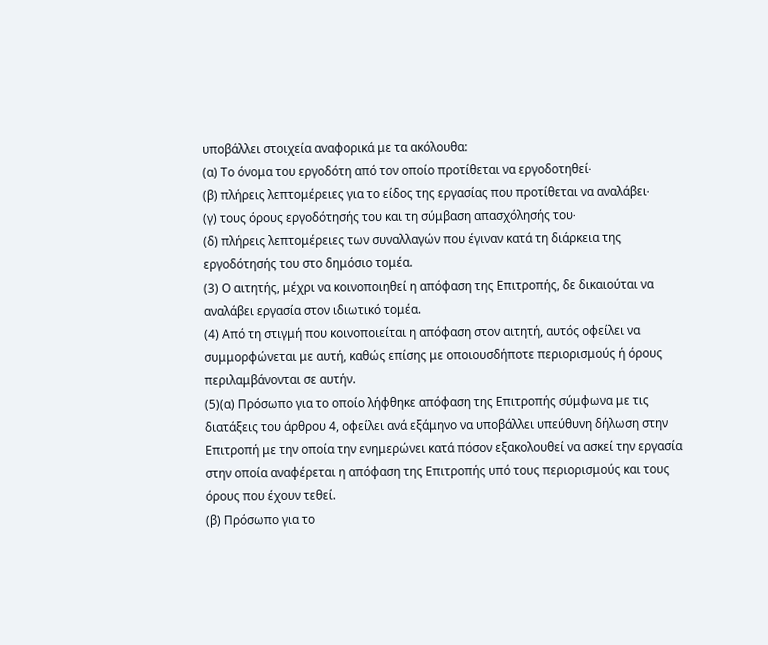υποβάλλει στοιχεία αναφορικά με τα ακόλουθα:
(α) Το όνομα του εργοδότη από τον οποίο προτίθεται να εργοδοτηθεί∙
(β) πλήρεις λεπτομέρειες για το είδος της εργασίας που προτίθεται να αναλάβει∙
(γ) τους όρους εργοδότησής του και τη σύμβαση απασχόλησής του∙
(δ) πλήρεις λεπτομέρειες των συναλλαγών που έγιναν κατά τη διάρκεια της εργοδότησής του στο δημόσιο τομέα.
(3) Ο αιτητής, μέχρι να κοινοποιηθεί η απόφαση της Επιτροπής, δε δικαιούται να αναλάβει εργασία στον ιδιωτικό τομέα.
(4) Από τη στιγμή που κοινοποιείται η απόφαση στον αιτητή, αυτός οφείλει να συμμορφώνεται με αυτή, καθώς επίσης με οποιουσδήποτε περιορισμούς ή όρους περιλαμβάνονται σε αυτήν.
(5)(α) Πρόσωπο για το οποίο λήφθηκε απόφαση της Επιτροπής σύμφωνα με τις διατάξεις του άρθρου 4, οφείλει ανά εξάμηνο να υποβάλλει υπεύθυνη δήλωση στην Επιτροπή με την οποία την ενημερώνει κατά πόσον εξακολουθεί να ασκεί την εργασία στην οποία αναφέρεται η απόφαση της Επιτροπής υπό τους περιορισμούς και τους όρους που έχουν τεθεί.
(β) Πρόσωπο για το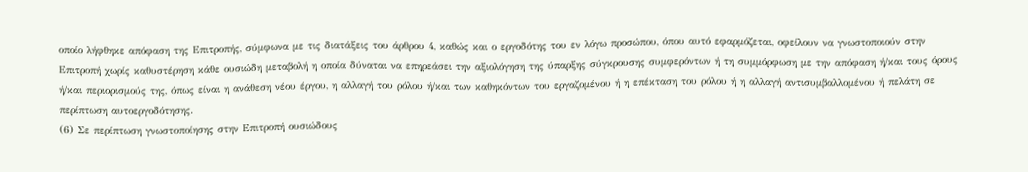οποίο λήφθηκε απόφαση της Επιτροπής, σύμφωνα με τις διατάξεις του άρθρου 4, καθώς και ο εργοδότης του εν λόγω προσώπου, όπου αυτό εφαρμόζεται, οφείλουν να γνωστοποιούν στην Επιτροπή χωρίς καθυστέρηση κάθε ουσιώδη μεταβολή η οποία δύναται να επηρεάσει την αξιολόγηση της ύπαρξης σύγκρουσης συμφερόντων ή τη συμμόρφωση με την απόφαση ή/και τους όρους ή/και περιορισμούς της, όπως είναι η ανάθεση νέου έργου, η αλλαγή του ρόλου ή/και των καθηκόντων του εργαζομένου ή η επέκταση του ρόλου ή η αλλαγή αντισυμβαλλομένου ή πελάτη σε περίπτωση αυτοεργοδότησης.
(6) Σε περίπτωση γνωστοποίησης στην Επιτροπή ουσιώδους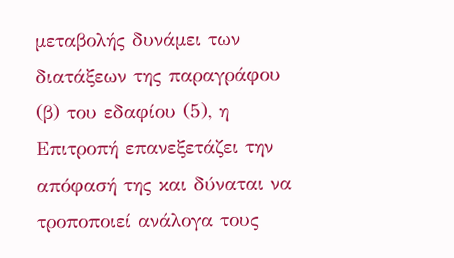μεταβολής δυνάμει των διατάξεων της παραγράφου (β) του εδαφίου (5), η Επιτροπή επανεξετάζει την απόφασή της και δύναται να τροποποιεί ανάλογα τους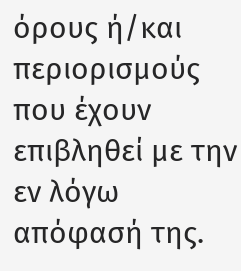όρους ή/και περιορισμούς που έχουν επιβληθεί με την εν λόγω απόφασή της.